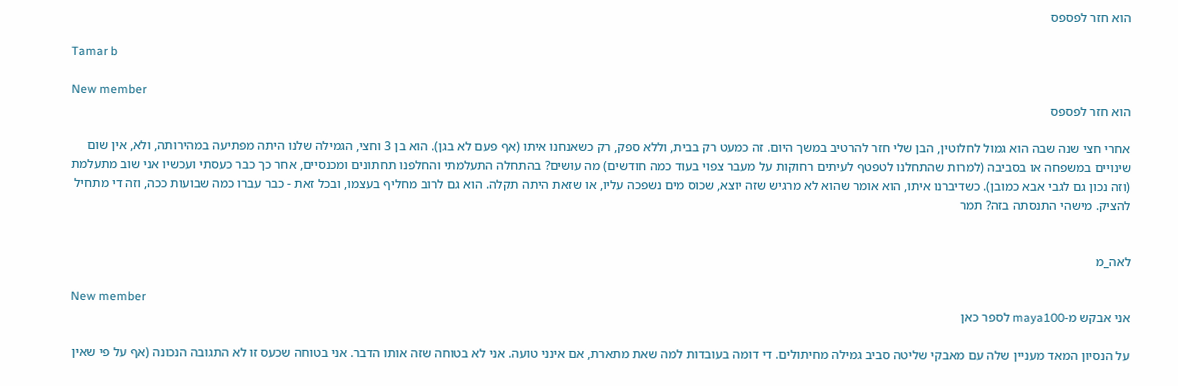הוא חזר לפספס

Tamar b

New member
הוא חזר לפספס

אחרי חצי שנה שבה הוא גמול לחלוטין, הבן שלי חזר להרטיב במשך היום. זה כמעט רק בבית, וללא ספק, רק כשאנחנו איתו (אף פעם לא בגן). הוא בן 3 וחצי, הגמילה שלנו היתה מפתיעה במהירותה, ולא, אין שום שינויים במשפחה או בסביבה (למרות שהתחלנו לטפטף לעיתים רחוקות על מעבר צפוי בעוד כמה חודשים) מה עושים? בהתחלה התעלמתי והחלפנו תחתונים ומכנסיים, אחר כך כבר כעסתי ועכשיו אני שוב מתעלמת (וזה נכון גם לגבי אבא כמובן). כשדיברנו איתו, הוא אומר שהוא לא מרגיש שזה יוצא, שכוס מים נשפכה עליו, או שזאת היתה תקלה. הוא גם לרוב מחליף בעצמו, ובכל זאת - כבר עברו כמה שבועות ככה, וזה די מתחיל להציק. מישהי התנסתה בזה? תמר


לאה_מ

New member
אני אבקש מ-maya100 לספר כאן

על הנסיון המאד מעניין שלה עם מאבקי שליטה סביב גמילה מחיתולים. די דומה בעובדות למה שאת מתארת, אם אינני טועה. אני לא בטוחה שזה אותו הדבר. אני בטוחה שכעס זו לא התגובה הנכונה (אף על פי שאין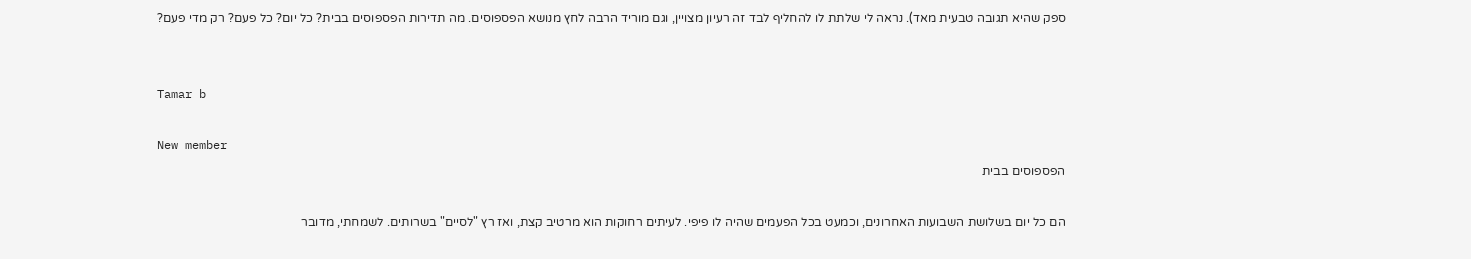ספק שהיא תגובה טבעית מאד). נראה לי שלתת לו להחליף לבד זה רעיון מצויין, וגם מוריד הרבה לחץ מנושא הפספוסים. מה תדירות הפספוסים בבית? כל יום? כל פעם? רק מדי פעם?


Tamar b

New member
הפספוסים בבית

הם כל יום בשלושת השבועות האחרונים, וכמעט בכל הפעמים שהיה לו פיפי. לעיתים רחוקות הוא מרטיב קצת, ואז רץ "לסיים" בשרותים. לשמחתי, מדובר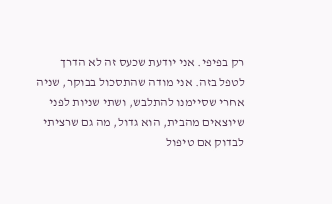רק בפיפי. אני יודעת שכעס זה לא הדרך לטפל בזה. אני מודה שהתסכול בבוקר, שניה אחרי שסיימנו להתלבש, ושתי שניות לפני שיוצאים מהבית, הוא גדול, מה גם שרציתי לבדוק אם טיפול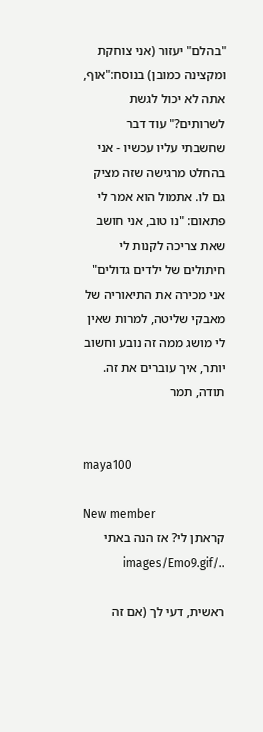"בהלם" יעזור (אני צוחקת ומקצינה כמובן) בנוסח:"אוף, אתה לא יכול לגשת לשרותים?" עוד דבר שחשבתי עליו עכשיו - אני בהחלט מרגישה שזה מציק גם לו. אתמול הוא אמר לי פתאום: "נו טוב, אני חושב שאת צריכה לקנות לי חיתולים של ילדים גדולים"
אני מכירה את התיאוריה של מאבקי שליטה, למרות שאין לי מושג ממה זה נובע וחשוב יותר, איך עוברים את זה. תודה, תמר


maya100

New member
קראתן לי? אז הנה באתי ../images/Emo9.gif

ראשית, דעי לך (אם זה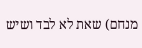מנחם) שאת לא לבד ושיש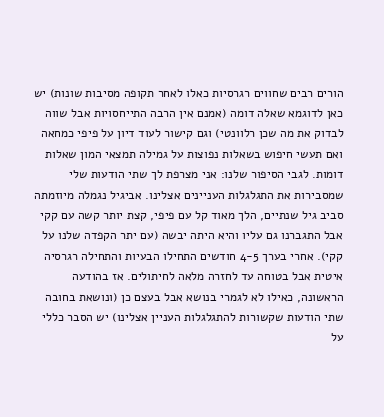הורים רבים שחווים רגרסיות כאלו לאחר תקופה מסיבות שונות) יש כאן לדוגמא שאלה דומה (אמנם אין הרבה התייחסויות אבל שווה לבדוק את מה שכן רלוונטי) וגם קישור לעוד דיון על פיפי כמחאה ואם תעשי חיפוש בשאלות נפוצות על גמילה תמצאי המון שאלות דומות. לגבי הסיפור שלנו: אני מצרפת לך שתי הודעות שלי שמסבירות את התגלגלות העניינים אצלינו. אביגיל נגמלה מיוזמתה סביב גיל שנתיים, הלך מאוד קל עם פיפי, קצת יותר קשה עם קקי אבל התגברנו גם עליו והיא היתה יבשה (עם יתר הקפדה שלנו על קקי). אחרי בערך 4-5 חודשים התחילו הבעיות והתחילה רגרסיה איטית אבל בטוחה עד לחזרה מלאה לחיתולים. אז בהודעה הראשונה, כאילו לא לגמרי בנושא אבל בעצם כן (ונושאת בחובה שתי הודעות שקשורות להתגלגלות העניין אצלינו) יש הסבר כללי על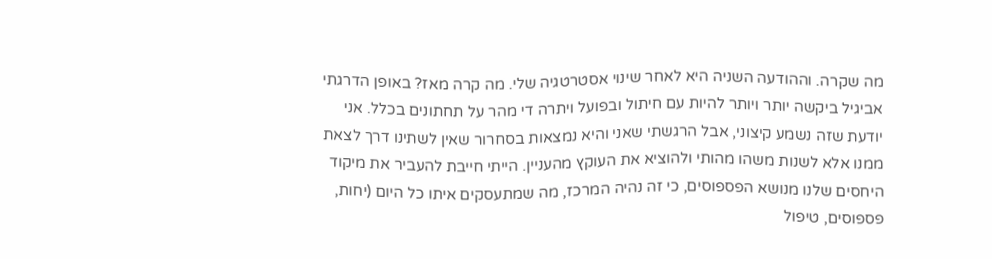מה שקרה. וההודעה השניה היא לאחר שינוי אסטרטגיה שלי. מה קרה מאז? באופן הדרגתי אביגיל ביקשה יותר ויותר להיות עם חיתול ובפועל ויתרה די מהר על תחתונים בכלל. אני יודעת שזה נשמע קיצוני, אבל הרגשתי שאני והיא נמצאות בסחרור שאין לשתינו דרך לצאת ממנו אלא לשנות משהו מהותי ולהוציא את העוקץ מהעניין. הייתי חייבת להעביר את מיקוד היחסים שלנו מנושא הפספוסים, כי זה נהיה המרכז, מה שמתעסקים איתו כל היום (יחות, פספוסים, טיפול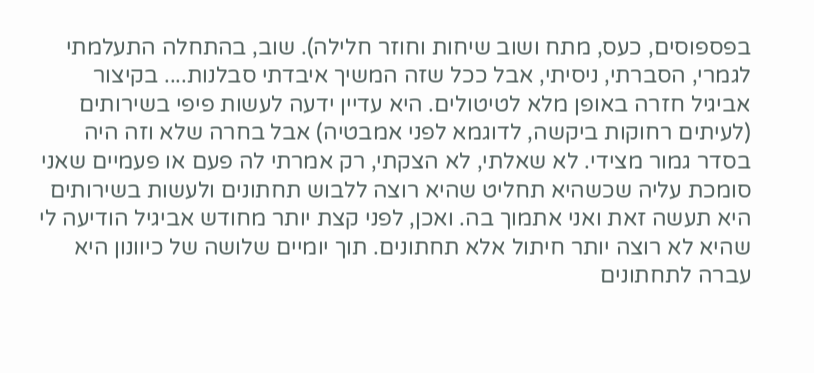בפספוסים, כעס, מתח ושוב שיחות וחוזר חלילה). שוב, בהתחלה התעלמתי לגמרי, הסברתי, ניסיתי, אבל ככל שזה המשיך איבדתי סבלנות.... בקיצור אביגיל חזרה באופן מלא לטיטולים. היא עדיין ידעה לעשות פיפי בשירותים (לעיתים רחוקות ביקשה, לדוגמא לפני אמבטיה) אבל בחרה שלא וזה היה בסדר גמור מצידי. לא שאלתי, לא הצקתי, רק אמרתי לה פעם או פעמיים שאני סומכת עליה שכשהיא תחליט שהיא רוצה ללבוש תחתונים ולעשות בשירותים היא תעשה זאת ואני אתמוך בה. ואכן, לפני קצת יותר מחודש אביגיל הודיעה לי שהיא לא רוצה יותר חיתול אלא תחתונים. תוך יומיים שלושה של כיוונון היא עברה לתחתונים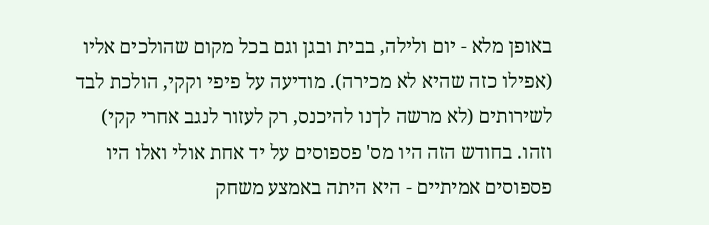באופן מלא - יום ולילה, בבית ובגן וגם בכל מקום שהולכים אליו (אפילו כזה שהיא לא מכירה). מודיעה על פיפי וקקי, הולכת לבד לשירותים (לא מרשה לךנו להיכנס, רק לעזור לנגב אחרי קקי) וזהו. בחודש הזה היו מס' פספוסים על יד אחת אולי ואלו היו פספוסים אמיתיים - היא היתה באמצע משחק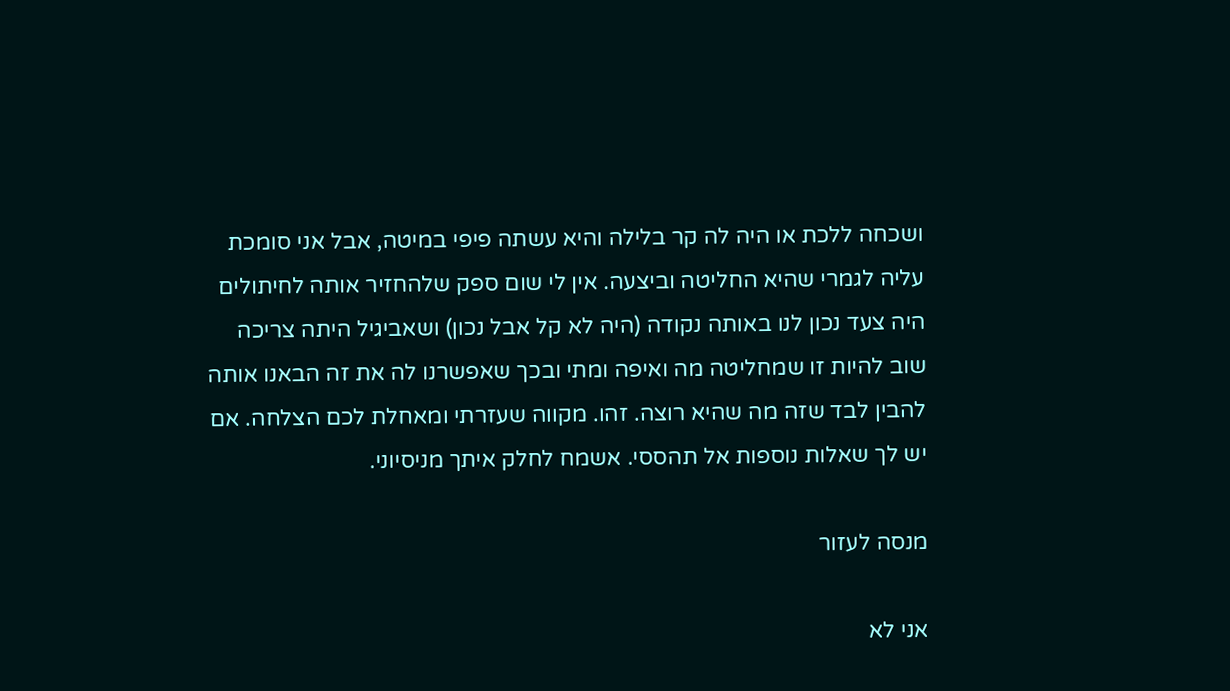ושכחה ללכת או היה לה קר בלילה והיא עשתה פיפי במיטה, אבל אני סומכת עליה לגמרי שהיא החליטה וביצעה. אין לי שום ספק שלהחזיר אותה לחיתולים היה צעד נכון לנו באותה נקודה (היה לא קל אבל נכון) ושאביגיל היתה צריכה שוב להיות זו שמחליטה מה ואיפה ומתי ובכך שאפשרנו לה את זה הבאנו אותה להבין לבד שזה מה שהיא רוצה. זהו. מקווה שעזרתי ומאחלת לכם הצלחה. אם יש לך שאלות נוספות אל תהססי. אשמח לחלק איתך מניסיוני.

מנסה לעזור

אני לא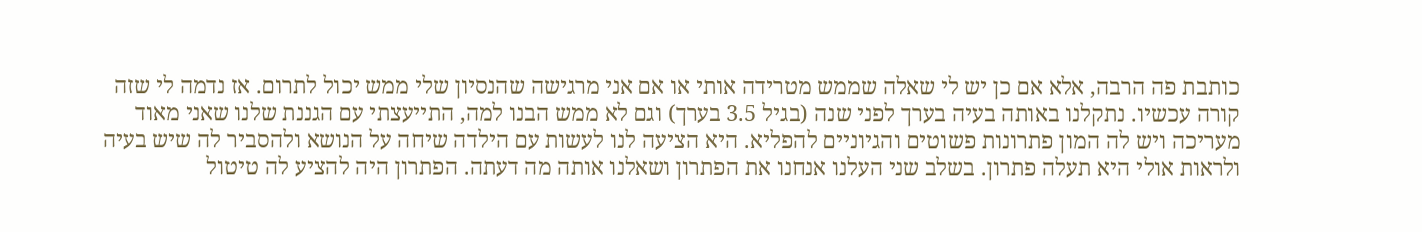כותבת פה הרבה, אלא אם כן יש לי שאלה שממש מטרידה אותי או אם אני מרגישה שהנסיון שלי ממש יכול לתרום. אז נדמה לי שזה קורה עכשיו. נתקלנו באותה בעיה בערך לפני שנה (בגיל 3.5 בערך) וגם לא ממש הבנו למה, התייעצתי עם הגננת שלנו שאני מאוד מעריכה ויש לה המון פתרונות פשוטים והגיוניים להפליא. היא הציעה לנו לעשות עם הילדה שיחה על הנושא ולהסביר לה שיש בעיה ולראות אולי היא תעלה פתרון. בשלב שני העלנו אנחנו את הפתרון ושאלנו אותה מה דעתה. הפתרון היה להציע לה טיטול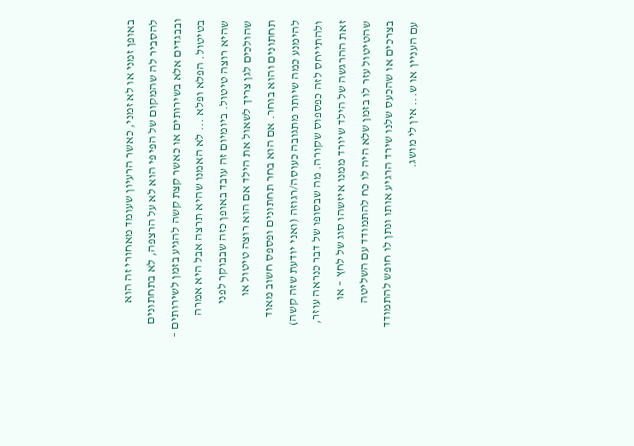באופן זמני או לא זמני, כאשר הרעיון שעומד מאחורי זה הוא להסביר לה שהמקום של הפיפי הוא לא על הרצפה, לא בתחתונים ובבגדים אלא בשירותים או כאשר קצת קשה להגיע בזמן לשירותים – בטיטול. הפלא ופלא ... לא האמנו שהיא תרצה אבל היא אמרה שהיא רוצה טיטול. ביומיום זה עובד באופן כזה שבבוקר לפני שהולכים לגן צריך לשאול את הילד אם הוא רוצה טיטול או תחתונים והוא בוחר. אם הוא בחר תחתונים ופספס חשוב מאוד להימנע כמה שיותר מתגובה כעוסה/רגוזה (ואני יודעת שזה קשה) ולהתייחס לזה כפספוס שקורה. מה שבסופו של דבר כנראה עוזר, זאת ההרגשה של הילד שיורד ממנו איזשהו סוג של לחץ – או שהטיטול עזר לו בזמן שלא היה לו כח להתמודד עם השליטה בצרכים או שהכעס שלנו שירד הרגיע אותו ונתן לו חופש להתמודד עם העניין או ש... אין לי מושג.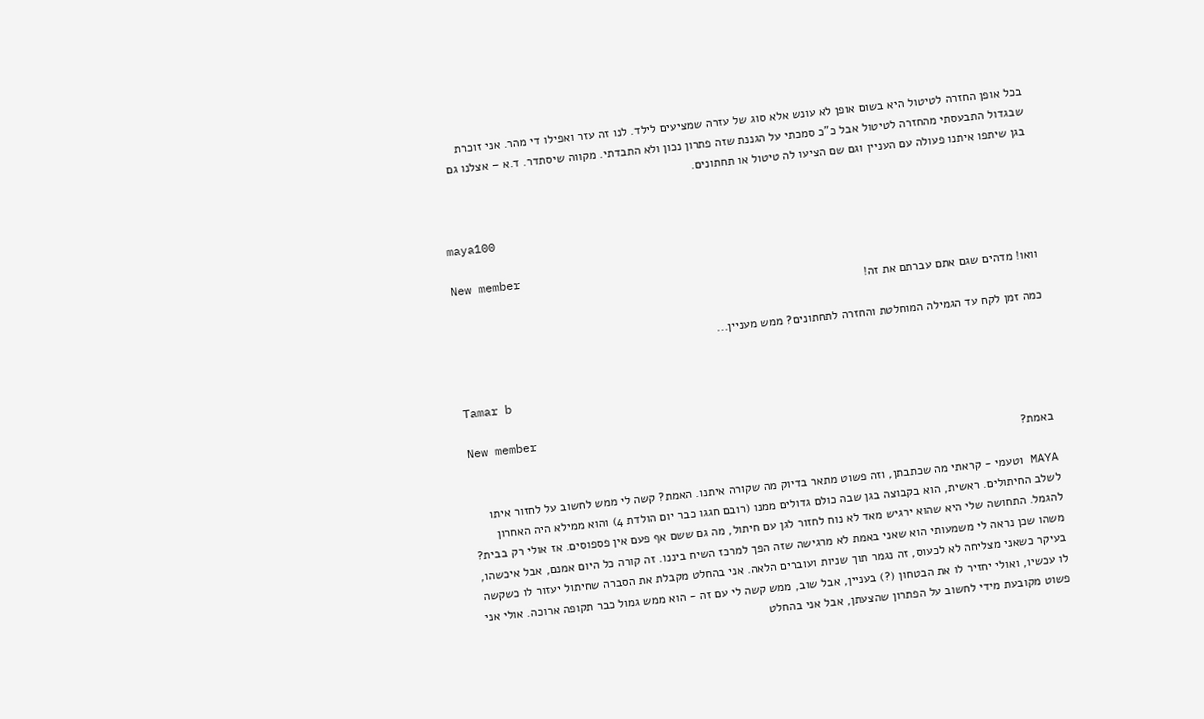בכל אופן החזרה לטיטול היא בשום אופן לא עונש אלא סוג של עזרה שמציעים לילד. לנו זה עזר ואפילו די מהר. אני זוכרת שבגדול התבעסתי מהחזרה לטיטול אבל כ"כ סמכתי על הגננת שזה פתרון נכון ולא התבדתי. מקווה שיסתדר. ד.א – אצלנו גם בגן שיתפו איתנו פעולה עם העניין וגם שם הציעו לה טיטול או תחתונים.


maya100

New member
וואו! מדהים שגם אתם עברתם את זה!

כמה זמן לקח עד הגמילה המוחלטת והחזרה לתחתונים? ממש מעניין...


Tamar b

New member
באמת?

MAYA וטעמי - קראתי מה שכתבתן, וזה פשוט מתאר בדיוק מה שקורה איתנו. האמת? קשה לי ממש לחשוב על לחזור איתו לשלב החיתולים. ראשית, הוא בקבוצה בגן שבה כולם גדולים ממנו (רובם חגגו כבר יום הולדת 4) והוא ממילא היה האחרון להגמל. התחושה שלי היא שהוא ירגיש מאד לא נוח לחזור לגן עם חיתול, מה גם ששם אף פעם אין פספוסים. אז אולי רק בבית? משהו שכן נראה לי משמעותי הוא שאני באמת לא מרגישה שזה הפך למרכז השיח ביננו. זה קורה כל היום אמנם, אבל איכשהו, בעיקר כשאני מצליחה לא לכעוס, זה נגמר תוך שניות ועוברים הלאה. אני בהחלט מקבלת את הסברה שחיתול יעזור לו כשקשה לו עכשיו, ואולי יחזיר לו את הבטחון (?) בעניין, אבל שוב, ממש קשה לי עם זה - הוא ממש גמול כבר תקופה ארוכה. אולי אני פשוט מקובעת מידי לחשוב על הפתרון שהצעתן, אבל אני בהחלט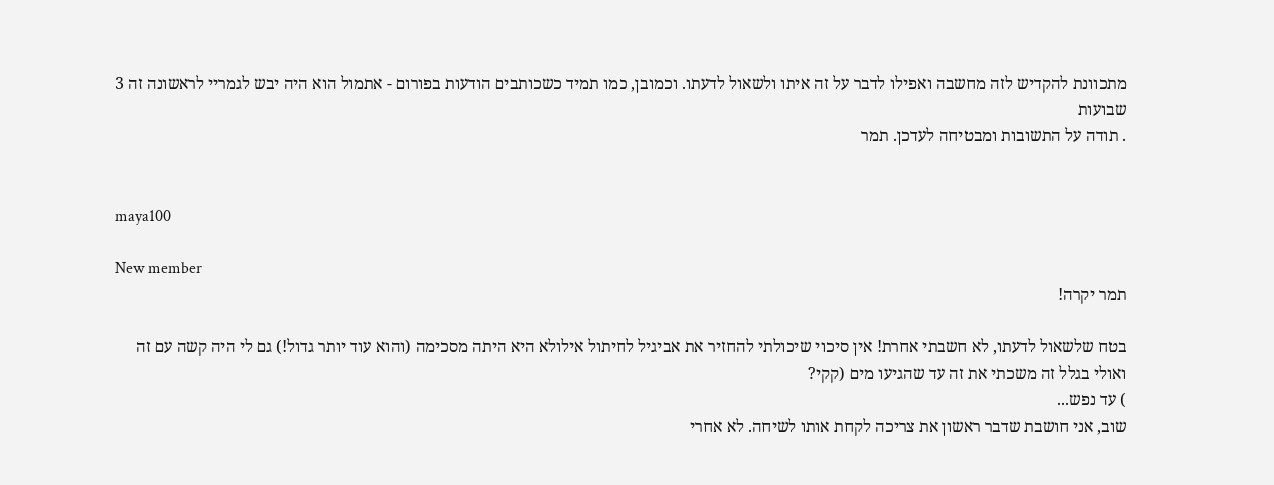מתכוונת להקדיש לזה מחשבה ואפילו לדבר על זה איתו ולשאול לדעתו. וכמובן, כמו תמיד כשכותבים הודעות בפורום - אתמול הוא היה יבש לגמריי לראשונה זה 3 שבועות
. תודה על התשובות ומבטיחה לעדכן. תמר


maya100

New member
תמר יקרה!

בטח שלשאול לדעתו, לא חשבתי אחרת! אין סיכוי שיכולתי להחזיר את אביגיל לחיתול אילולא היא היתה מסכימה (והוא עוד יותר גדול!) גם לי היה קשה עם זה ואולי בגלל זה משכתי את זה עד שהגיעו מים (קקי?
) עד נפש...
שוב, אני חושבת שדבר ראשון את צריכה לקחת אותו לשיחה. לא אחרי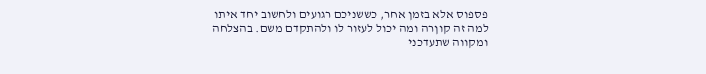פספוס אלא בזמן אחר, כששניכם רגועים ולחשוב יחד איתו למה זה קוןרה ומה יכול לעזור לו ולהתקדם משם. בהצלחה ומקווה שתעדכני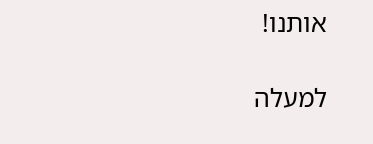אותנו!

למעלה